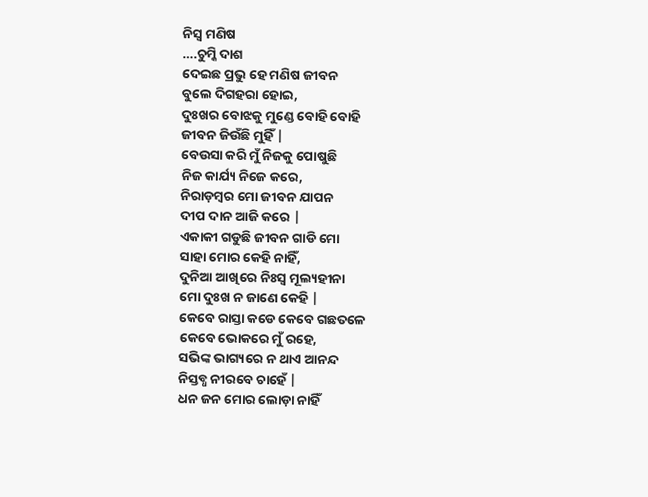ନିସ୍ବ ମଣିଷ
….ଚୁମ୍କି ଦାଶ
ଦେଇଛ ପ୍ରଭୁ ହେ ମଣିଷ ଜୀବନ
ବୁଲେ ଦିଗହରା ହୋଇ,
ଦୁଃଖର ବୋଝକୁ ମୁଣ୍ଡେ ବୋହି ବୋହି
ଜୀବନ ଜିଉଁଛି ମୁହିଁ |
ବେଉସା କରି ମୁଁ ନିଜକୁ ପୋଷୁଛି
ନିଜ କାର୍ଯ୍ୟ ନିଜେ କରେ,
ନିରାଡ଼ମ୍ବର ମୋ ଜୀବନ ଯାପନ
ଦୀପ ଦାନ ଆଜି କରେ |
ଏକାକୀ ଗଡୁଛି ଜୀବନ ଗାଡି ମୋ
ସାହା ମୋର କେହି ନାହିଁ,
ଦୁନିଆ ଆଖିରେ ନିଃସ୍ୱ ମୂଲ୍ୟହୀନା
ମୋ ଦୁଃଖ ନ ଜାଣେ କେହି |
କେବେ ରାସ୍ତା କଡେ କେବେ ଗଛତଳେ
କେବେ ଭୋକରେ ମୁଁ ରହେ,
ସଭିଙ୍କ ଭାଗ୍ୟରେ ନ ଥାଏ ଆନନ୍ଦ
ନିସ୍ତବ୍ଧ ନୀରବେ ଚାହେଁ |
ଧନ ଜନ ମୋର ଲୋଡ଼ା ନାହିଁ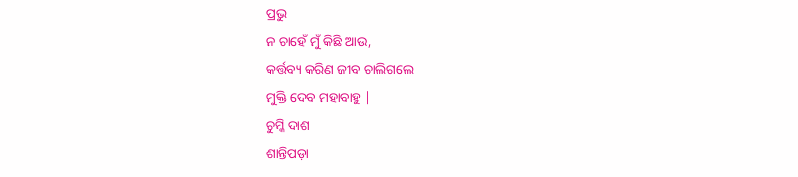ପ୍ରଭୁ
ନ ଚାହେଁ ମୁଁ କିଛି ଆଉ,
କର୍ତ୍ତବ୍ୟ କରିଣ ଜୀବ ଚାଲିଗଲେ
ମୁକ୍ତି ଦେବ ମହାବାହୁ |
ଚୁମ୍କି ଦାଶ
ଶାନ୍ତିପଡ଼ା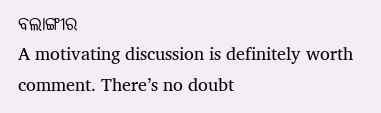ବଲାଙ୍ଗୀର
A motivating discussion is definitely worth comment. There’s no doubt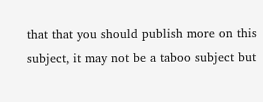that that you should publish more on this subject, it may not be a taboo subject but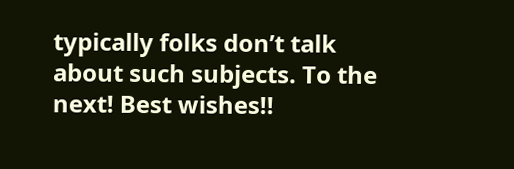typically folks don’t talk about such subjects. To the next! Best wishes!!